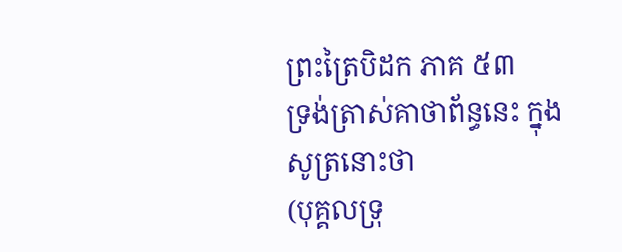ព្រះត្រៃបិដក ភាគ ៥៣
ទ្រង់ត្រាស់គាថាព័ន្ធនេះ ក្នុងសូត្រនោះថា
(បុគ្គលទ្រុ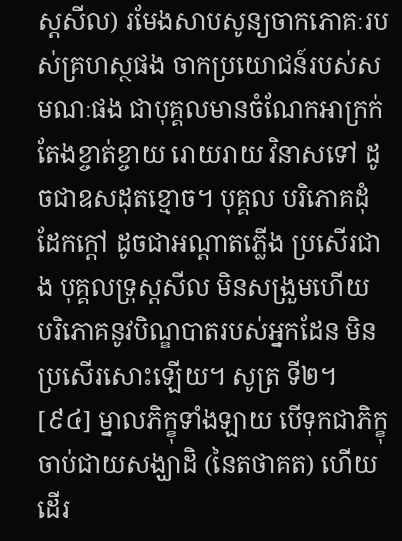ស្តសីល) រមែងសាបសូន្យចាកភោគៈរបស់គ្រហស្ថផង ចាកប្រយោជន៍របស់សមណៈផង ជាបុគ្គលមានចំណែកអាក្រក់ តែងខ្ចាត់ខ្ចាយ រោយរាយ វិនាសទៅ ដូចជាឧសដុតខ្មោច។ បុគ្គល បរិភោគដុំដែកក្តៅ ដូចជាអណ្តាតភ្លើង ប្រសើរជាង បុគ្គលទ្រុស្តសីល មិនសង្រួមហើយ បរិភោគនូវបិណ្ឌបាតរបស់អ្នកដែន មិនប្រសើរសោះឡើយ។ សូត្រ ទី២។
[៩៤] ម្នាលភិក្ខុទាំងឡាយ បើទុកជាភិក្ខុ ចាប់ជាយសង្ឃាដិ (នៃតថាគត) ហើយដើរ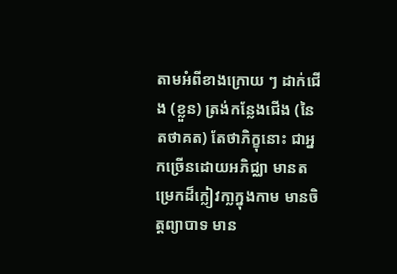តាមអំពីខាងក្រោយ ៗ ដាក់ជើង (ខ្លួន) ត្រង់កន្លែងជើង (នៃតថាគត) តែថាភិក្ខុនោះ ជាអ្នកច្រើនដោយអភិជ្ឈា មានតម្រេកដ៏ក្លៀវកា្លក្នុងកាម មានចិត្តព្យាបាទ មាន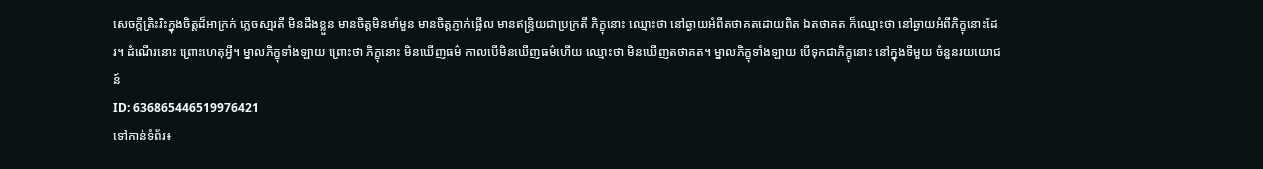សេចក្តីត្រិះរិះក្នុងចិត្តដ៏អាក្រក់ ភ្លេចសា្មរតី មិនដឹងខ្លួន មានចិត្តមិនមាំមួន មានចិត្តភ្ញាក់ផ្អើល មានឥន្រ្ទិយជាប្រក្រតី ភិក្ខុនោះ ឈ្មោះថា នៅឆ្ងាយអំពីតថាគតដោយពិត ឯតថាគត ក៏ឈ្មោះថា នៅឆ្ងាយអំពីភិក្ខុនោះដែរ។ ដំណើរនោះ ព្រោះហេតុអី្វ។ ម្នាលភិក្ខុទាំងឡាយ ព្រោះថា ភិក្ខុនោះ មិនឃើញធម៌ កាលបើមិនឃើញធម៌ហើយ ឈ្មោះថា មិនឃើញតថាគត។ ម្នាលភិក្ខុទាំងឡាយ បើទុកជាភិក្ខុនោះ នៅក្នុងទីមួយ ចំនួនរយយោជន៍
ID: 636865446519976421
ទៅកាន់ទំព័រ៖